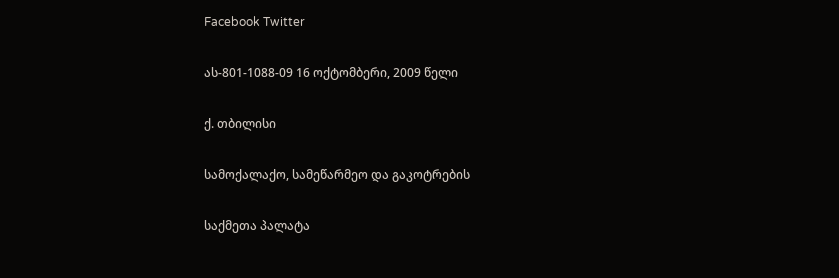Facebook Twitter

ას-801-1088-09 16 ოქტომბერი, 2009 წელი

ქ. თბილისი

სამოქალაქო, სამეწარმეო და გაკოტრების

საქმეთა პალატა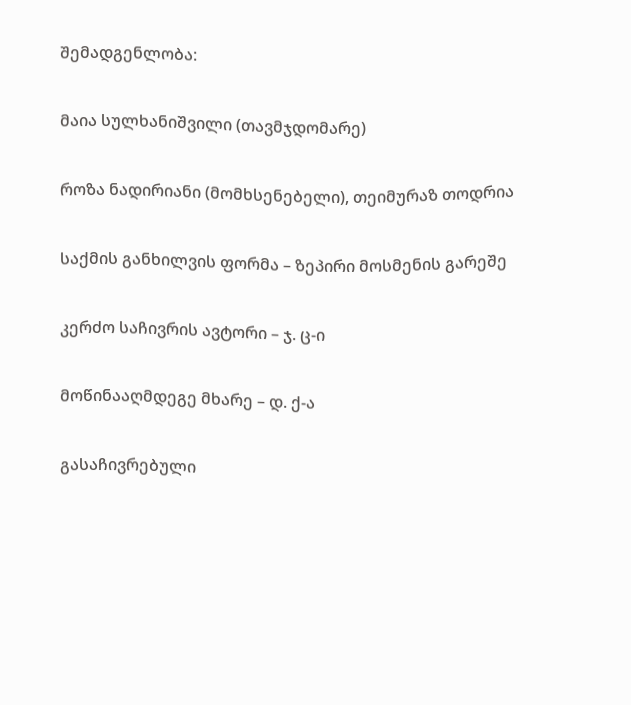შემადგენლობა:

მაია სულხანიშვილი (თავმჯდომარე)

როზა ნადირიანი (მომხსენებელი), თეიმურაზ თოდრია

საქმის განხილვის ფორმა – ზეპირი მოსმენის გარეშე

კერძო საჩივრის ავტორი – ჯ. ც-ი

მოწინააღმდეგე მხარე – დ. ქ-ა

გასაჩივრებული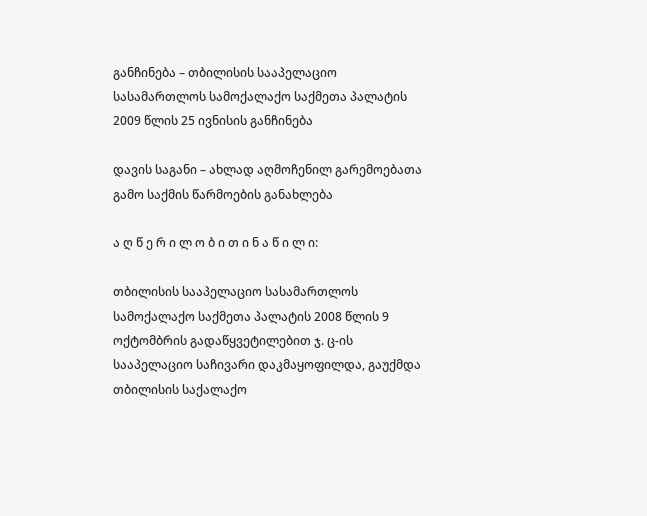განჩინება – თბილისის სააპელაციო სასამართლოს სამოქალაქო საქმეთა პალატის 2009 წლის 25 ივნისის განჩინება

დავის საგანი – ახლად აღმოჩენილ გარემოებათა გამო საქმის წარმოების განახლება

ა ღ წ ე რ ი ლ ო ბ ი თ ი ნ ა წ ი ლ ი:

თბილისის სააპელაციო სასამართლოს სამოქალაქო საქმეთა პალატის 2008 წლის 9 ოქტომბრის გადაწყვეტილებით ჯ. ც-ის სააპელაციო საჩივარი დაკმაყოფილდა, გაუქმდა თბილისის საქალაქო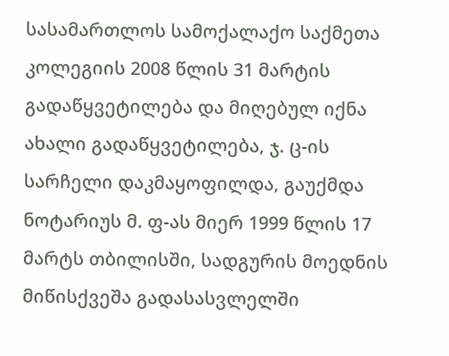სასამართლოს სამოქალაქო საქმეთა კოლეგიის 2008 წლის 31 მარტის გადაწყვეტილება და მიღებულ იქნა ახალი გადაწყვეტილება, ჯ. ც-ის სარჩელი დაკმაყოფილდა, გაუქმდა ნოტარიუს მ. ფ-ას მიერ 1999 წლის 17 მარტს თბილისში, სადგურის მოედნის მიწისქვეშა გადასასვლელში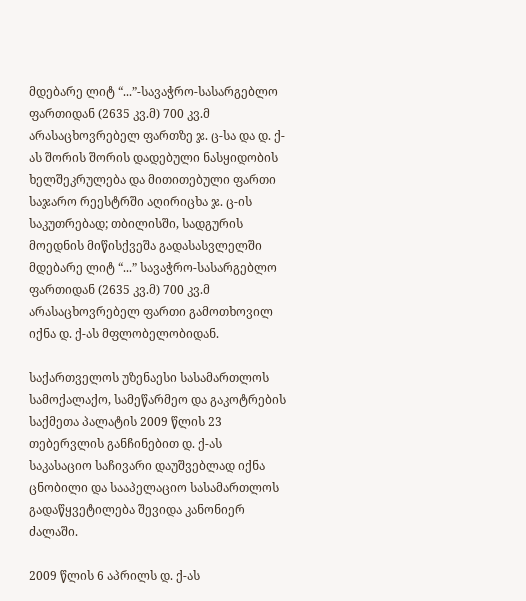მდებარე ლიტ “...”-სავაჭრო-სასარგებლო ფართიდან (2635 კვ.მ) 700 კვ.მ არასაცხოვრებელ ფართზე ჯ. ც-სა და დ. ქ-ას შორის შორის დადებული ნასყიდობის ხელშეკრულება და მითითებული ფართი საჯარო რეესტრში აღირიცხა ჯ. ც-ის საკუთრებად; თბილისში, სადგურის მოედნის მიწისქვეშა გადასასვლელში მდებარე ლიტ “...” სავაჭრო-სასარგებლო ფართიდან (2635 კვ.მ) 700 კვ.მ არასაცხოვრებელ ფართი გამოთხოვილ იქნა დ. ქ-ას მფლობელობიდან.

საქართველოს უზენაესი სასამართლოს სამოქალაქო, სამეწარმეო და გაკოტრების საქმეთა პალატის 2009 წლის 23 თებერვლის განჩინებით დ. ქ-ას საკასაციო საჩივარი დაუშვებლად იქნა ცნობილი და სააპელაციო სასამართლოს გადაწყვეტილება შევიდა კანონიერ ძალაში.

2009 წლის 6 აპრილს დ. ქ-ას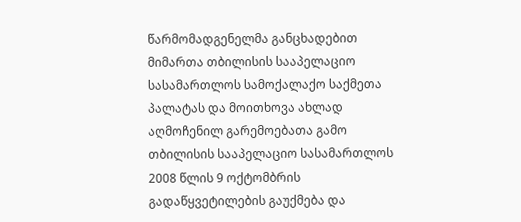წარმომადგენელმა განცხადებით მიმართა თბილისის სააპელაციო სასამართლოს სამოქალაქო საქმეთა პალატას და მოითხოვა ახლად აღმოჩენილ გარემოებათა გამო თბილისის სააპელაციო სასამართლოს 2008 წლის 9 ოქტომბრის გადაწყვეტილების გაუქმება და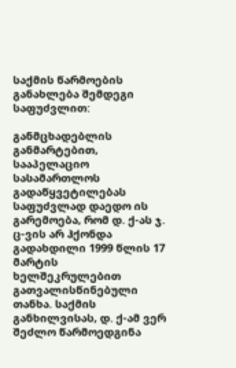საქმის წარმოების განახლება შემდეგი საფუძვლით:

განმცხადებლის განმარტებით, სააპელაციო სასამართლოს გადაწყვეტილებას საფუძვლად დაედო ის გარემოება, რომ დ. ქ-ას ჯ. ც-ვის არ ჰქონდა გადახდილი 1999 წლის 17 მარტის ხელშეკრულებით გათვალისწინებული თანხა. საქმის განხილვისას, დ. ქ-ამ ვერ შეძლო წარმოედგინა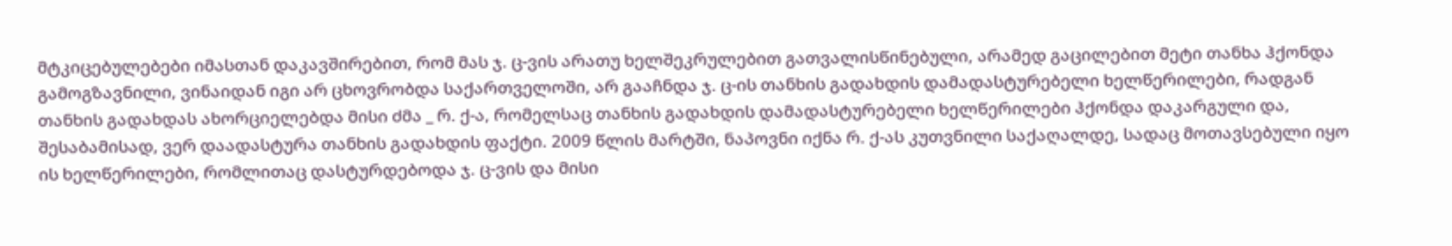მტკიცებულებები იმასთან დაკავშირებით, რომ მას ჯ. ც-ვის არათუ ხელშეკრულებით გათვალისწინებული, არამედ გაცილებით მეტი თანხა ჰქონდა გამოგზავნილი, ვინაიდან იგი არ ცხოვრობდა საქართველოში, არ გააჩნდა ჯ. ც-ის თანხის გადახდის დამადასტურებელი ხელწერილები, რადგან თანხის გადახდას ახორციელებდა მისი ძმა _ რ. ქ-ა, რომელსაც თანხის გადახდის დამადასტურებელი ხელწერილები ჰქონდა დაკარგული და, შესაბამისად, ვერ დაადასტურა თანხის გადახდის ფაქტი. 2009 წლის მარტში, ნაპოვნი იქნა რ. ქ-ას კუთვნილი საქაღალდე, სადაც მოთავსებული იყო ის ხელწერილები, რომლითაც დასტურდებოდა ჯ. ც-ვის და მისი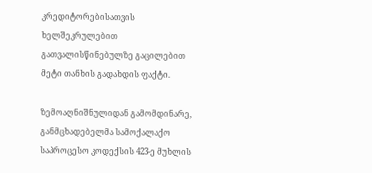კრედიტორებისათვის ხელშეკრულებით გათვალისწინებულზე გაცილებით მეტი თანხის გადახდის ფაქტი.

ზემოაღნიშნულიდან გამომდინარე, განმცხადებელმა სამოქალაქო საპროცესო კოდექსის 423-ე მუხლის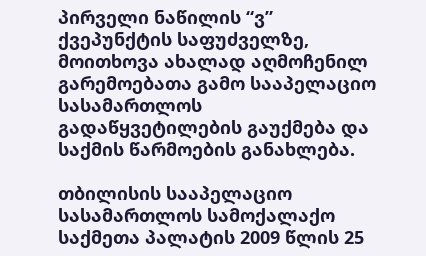პირველი ნაწილის “ვ” ქვეპუნქტის საფუძველზე, მოითხოვა ახალად აღმოჩენილ გარემოებათა გამო სააპელაციო სასამართლოს გადაწყვეტილების გაუქმება და საქმის წარმოების განახლება.

თბილისის სააპელაციო სასამართლოს სამოქალაქო საქმეთა პალატის 2009 წლის 25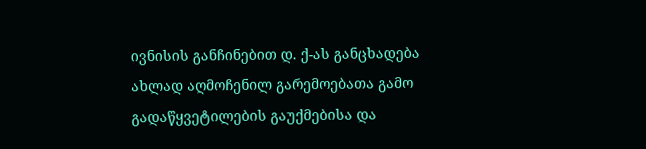ივნისის განჩინებით დ. ქ-ას განცხადება ახლად აღმოჩენილ გარემოებათა გამო გადაწყვეტილების გაუქმებისა და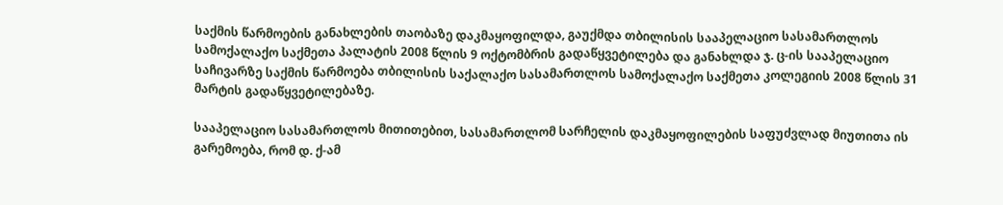საქმის წარმოების განახლების თაობაზე დაკმაყოფილდა, გაუქმდა თბილისის სააპელაციო სასამართლოს სამოქალაქო საქმეთა პალატის 2008 წლის 9 ოქტომბრის გადაწყვეტილება და განახლდა ჯ. ც-ის სააპელაციო საჩივარზე საქმის წარმოება თბილისის საქალაქო სასამართლოს სამოქალაქო საქმეთა კოლეგიის 2008 წლის 31 მარტის გადაწყვეტილებაზე.

სააპელაციო სასამართლოს მითითებით, სასამართლომ სარჩელის დაკმაყოფილების საფუძვლად მიუთითა ის გარემოება, რომ დ. ქ-ამ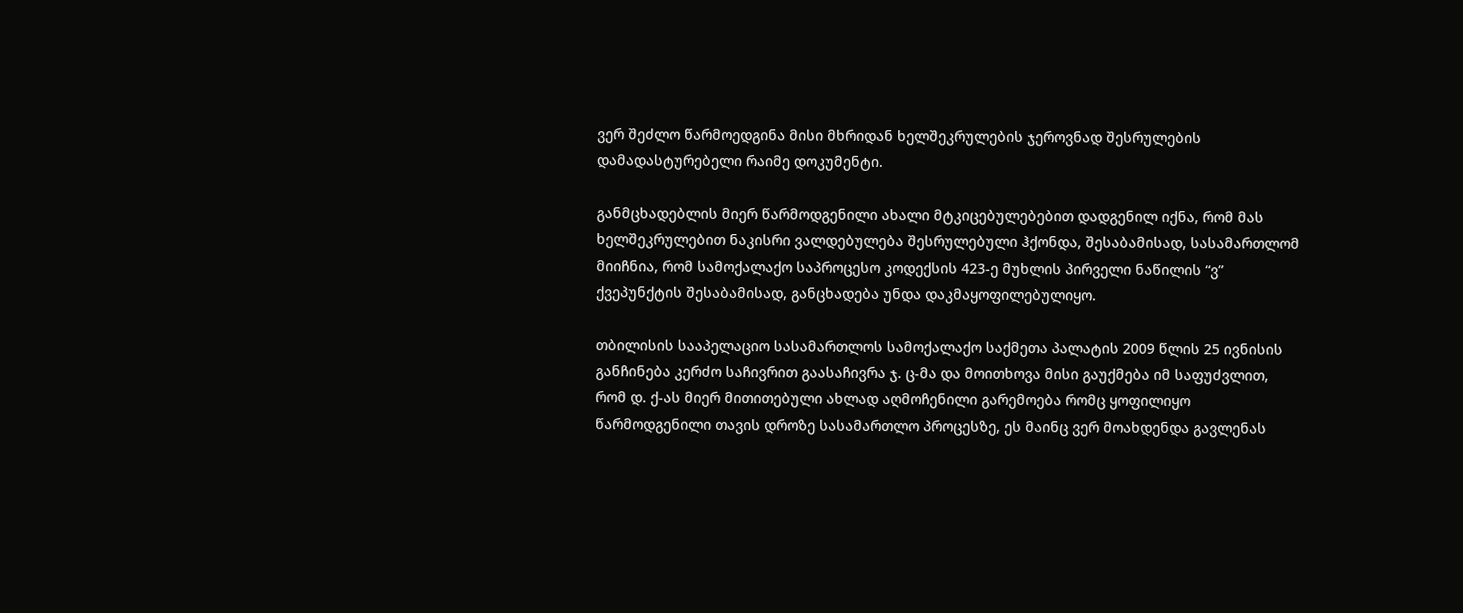ვერ შეძლო წარმოედგინა მისი მხრიდან ხელშეკრულების ჯეროვნად შესრულების დამადასტურებელი რაიმე დოკუმენტი.

განმცხადებლის მიერ წარმოდგენილი ახალი მტკიცებულებებით დადგენილ იქნა, რომ მას ხელშეკრულებით ნაკისრი ვალდებულება შესრულებული ჰქონდა, შესაბამისად, სასამართლომ მიიჩნია, რომ სამოქალაქო საპროცესო კოდექსის 423-ე მუხლის პირველი ნაწილის “ვ” ქვეპუნქტის შესაბამისად, განცხადება უნდა დაკმაყოფილებულიყო.

თბილისის სააპელაციო სასამართლოს სამოქალაქო საქმეთა პალატის 2009 წლის 25 ივნისის განჩინება კერძო საჩივრით გაასაჩივრა ჯ. ც-მა და მოითხოვა მისი გაუქმება იმ საფუძვლით, რომ დ. ქ-ას მიერ მითითებული ახლად აღმოჩენილი გარემოება რომც ყოფილიყო წარმოდგენილი თავის დროზე სასამართლო პროცესზე, ეს მაინც ვერ მოახდენდა გავლენას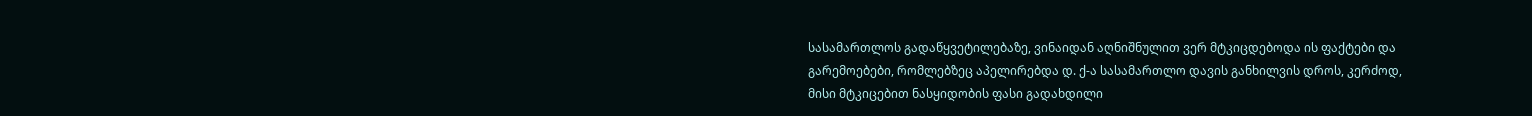სასამართლოს გადაწყვეტილებაზე, ვინაიდან აღნიშნულით ვერ მტკიცდებოდა ის ფაქტები და გარემოებები, რომლებზეც აპელირებდა დ. ქ-ა სასამართლო დავის განხილვის დროს, კერძოდ, მისი მტკიცებით ნასყიდობის ფასი გადახდილი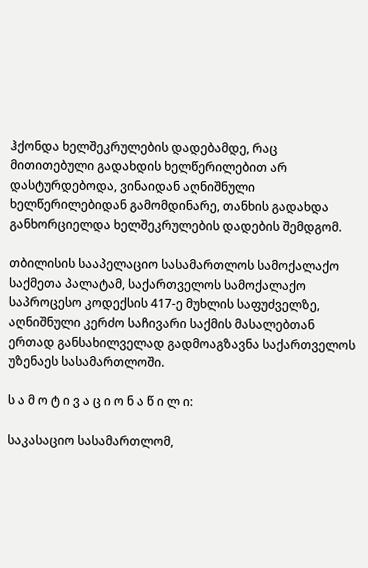ჰქონდა ხელშეკრულების დადებამდე, რაც მითითებული გადახდის ხელწერილებით არ დასტურდებოდა, ვინაიდან აღნიშნული ხელწერილებიდან გამომდინარე, თანხის გადახდა განხორციელდა ხელშეკრულების დადების შემდგომ.

თბილისის სააპელაციო სასამართლოს სამოქალაქო საქმეთა პალატამ, საქართველოს სამოქალაქო საპროცესო კოდექსის 417-ე მუხლის საფუძველზე, აღნიშნული კერძო საჩივარი საქმის მასალებთან ერთად განსახილველად გადმოაგზავნა საქართველოს უზენაეს სასამართლოში.

ს ა მ ო ტ ი ვ ა ც ი ო ნ ა წ ი ლ ი:

საკასაციო სასამართლომ,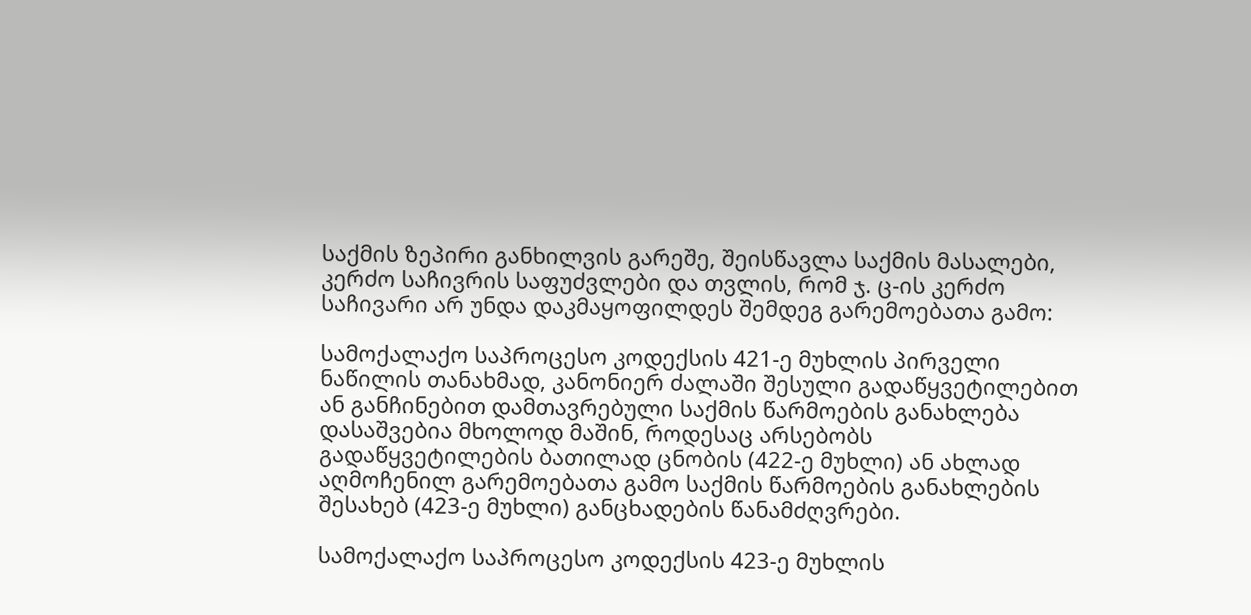საქმის ზეპირი განხილვის გარეშე, შეისწავლა საქმის მასალები, კერძო საჩივრის საფუძვლები და თვლის, რომ ჯ. ც-ის კერძო საჩივარი არ უნდა დაკმაყოფილდეს შემდეგ გარემოებათა გამო:

სამოქალაქო საპროცესო კოდექსის 421-ე მუხლის პირველი ნაწილის თანახმად, კანონიერ ძალაში შესული გადაწყვეტილებით ან განჩინებით დამთავრებული საქმის წარმოების განახლება დასაშვებია მხოლოდ მაშინ, როდესაც არსებობს გადაწყვეტილების ბათილად ცნობის (422-ე მუხლი) ან ახლად აღმოჩენილ გარემოებათა გამო საქმის წარმოების განახლების შესახებ (423-ე მუხლი) განცხადების წანამძღვრები.

სამოქალაქო საპროცესო კოდექსის 423-ე მუხლის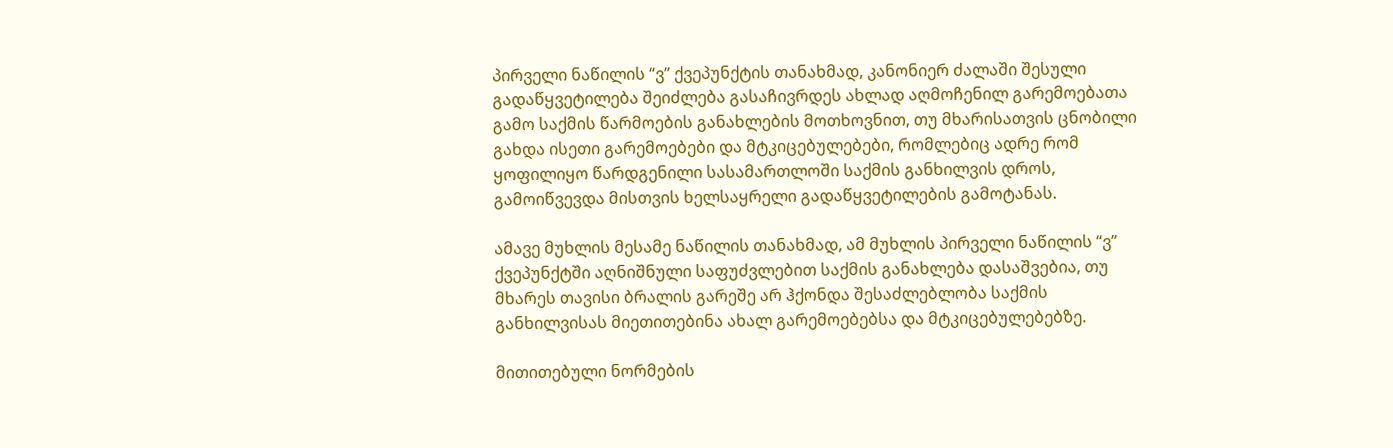პირველი ნაწილის “ვ” ქვეპუნქტის თანახმად, კანონიერ ძალაში შესული გადაწყვეტილება შეიძლება გასაჩივრდეს ახლად აღმოჩენილ გარემოებათა გამო საქმის წარმოების განახლების მოთხოვნით, თუ მხარისათვის ცნობილი გახდა ისეთი გარემოებები და მტკიცებულებები, რომლებიც ადრე რომ ყოფილიყო წარდგენილი სასამართლოში საქმის განხილვის დროს, გამოიწვევდა მისთვის ხელსაყრელი გადაწყვეტილების გამოტანას.

ამავე მუხლის მესამე ნაწილის თანახმად, ამ მუხლის პირველი ნაწილის “ვ” ქვეპუნქტში აღნიშნული საფუძვლებით საქმის განახლება დასაშვებია, თუ მხარეს თავისი ბრალის გარეშე არ ჰქონდა შესაძლებლობა საქმის განხილვისას მიეთითებინა ახალ გარემოებებსა და მტკიცებულებებზე.

მითითებული ნორმების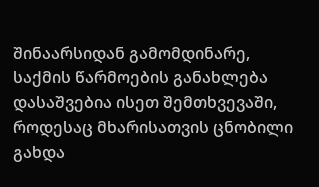შინაარსიდან გამომდინარე, საქმის წარმოების განახლება დასაშვებია ისეთ შემთხვევაში, როდესაც მხარისათვის ცნობილი გახდა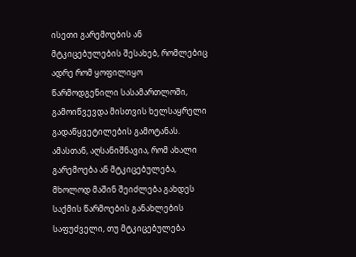ისეთი გარემოების ან მტკიცებულების შესახებ, რომლებიც ადრე რომ ყოფილიყო წარმოდგენილი სასამართლოში, გამოიწვევდა მისთვის ხელსაყრელი გადაწყვეტილების გამოტანას. ამასთან, აღსანიშნავია, რომ ახალი გარემოება ან მტკიცებულება, მხოლოდ მაშინ შეიძლება გახდეს საქმის წარმოების განახლების საფუძველი, თუ მტკიცებულება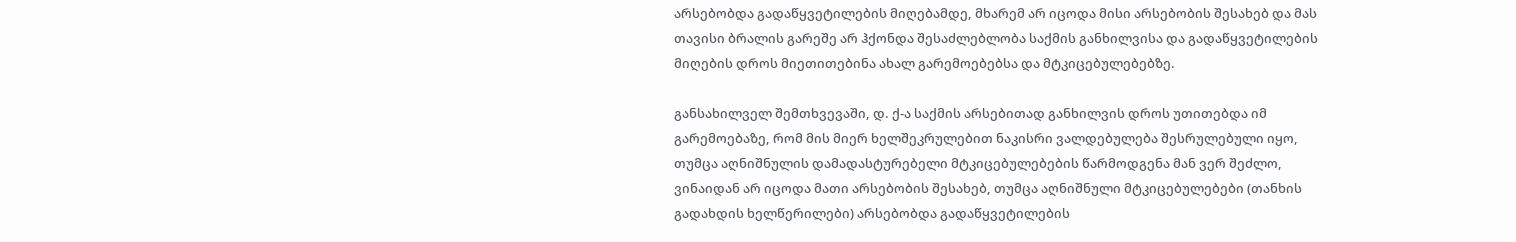არსებობდა გადაწყვეტილების მიღებამდე, მხარემ არ იცოდა მისი არსებობის შესახებ და მას თავისი ბრალის გარეშე არ ჰქონდა შესაძლებლობა საქმის განხილვისა და გადაწყვეტილების მიღების დროს მიეთითებინა ახალ გარემოებებსა და მტკიცებულებებზე.

განსახილველ შემთხვევაში, დ. ქ-ა საქმის არსებითად განხილვის დროს უთითებდა იმ გარემოებაზე, რომ მის მიერ ხელშეკრულებით ნაკისრი ვალდებულება შესრულებული იყო, თუმცა აღნიშნულის დამადასტურებელი მტკიცებულებების წარმოდგენა მან ვერ შეძლო, ვინაიდან არ იცოდა მათი არსებობის შესახებ, თუმცა აღნიშნული მტკიცებულებები (თანხის გადახდის ხელწერილები) არსებობდა გადაწყვეტილების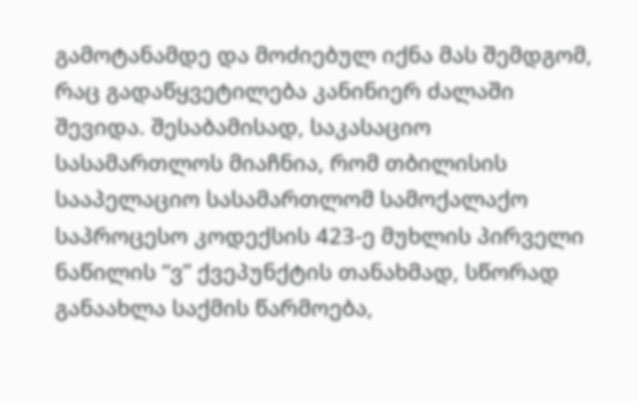გამოტანამდე და მოძიებულ იქნა მას შემდგომ, რაც გადაწყვეტილება კანინიერ ძალაში შევიდა. შესაბამისად, საკასაციო სასამართლოს მიაჩნია, რომ თბილისის სააპელაციო სასამართლომ სამოქალაქო საპროცესო კოდექსის 423-ე მუხლის პირველი ნაწილის “ვ” ქვეპუნქტის თანახმად, სწორად განაახლა საქმის წარმოება,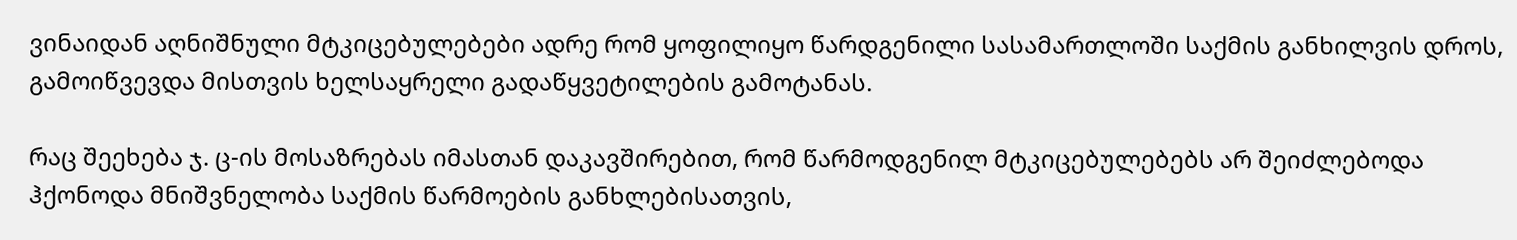ვინაიდან აღნიშნული მტკიცებულებები ადრე რომ ყოფილიყო წარდგენილი სასამართლოში საქმის განხილვის დროს, გამოიწვევდა მისთვის ხელსაყრელი გადაწყვეტილების გამოტანას.

რაც შეეხება ჯ. ც-ის მოსაზრებას იმასთან დაკავშირებით, რომ წარმოდგენილ მტკიცებულებებს არ შეიძლებოდა ჰქონოდა მნიშვნელობა საქმის წარმოების განხლებისათვის,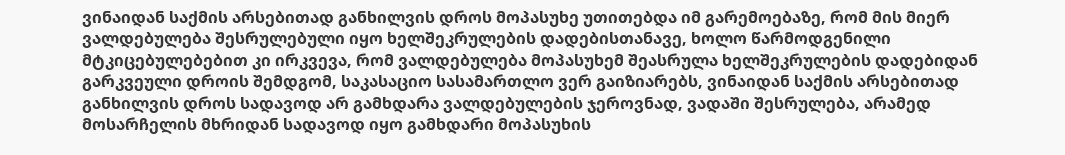ვინაიდან საქმის არსებითად განხილვის დროს მოპასუხე უთითებდა იმ გარემოებაზე, რომ მის მიერ ვალდებულება შესრულებული იყო ხელშეკრულების დადებისთანავე, ხოლო წარმოდგენილი მტკიცებულებებით კი ირკვევა, რომ ვალდებულება მოპასუხემ შეასრულა ხელშეკრულების დადებიდან გარკვეული დროის შემდგომ, საკასაციო სასამართლო ვერ გაიზიარებს, ვინაიდან საქმის არსებითად განხილვის დროს სადავოდ არ გამხდარა ვალდებულების ჯეროვნად, ვადაში შესრულება, არამედ მოსარჩელის მხრიდან სადავოდ იყო გამხდარი მოპასუხის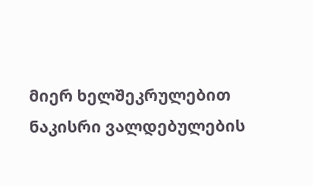მიერ ხელშეკრულებით ნაკისრი ვალდებულების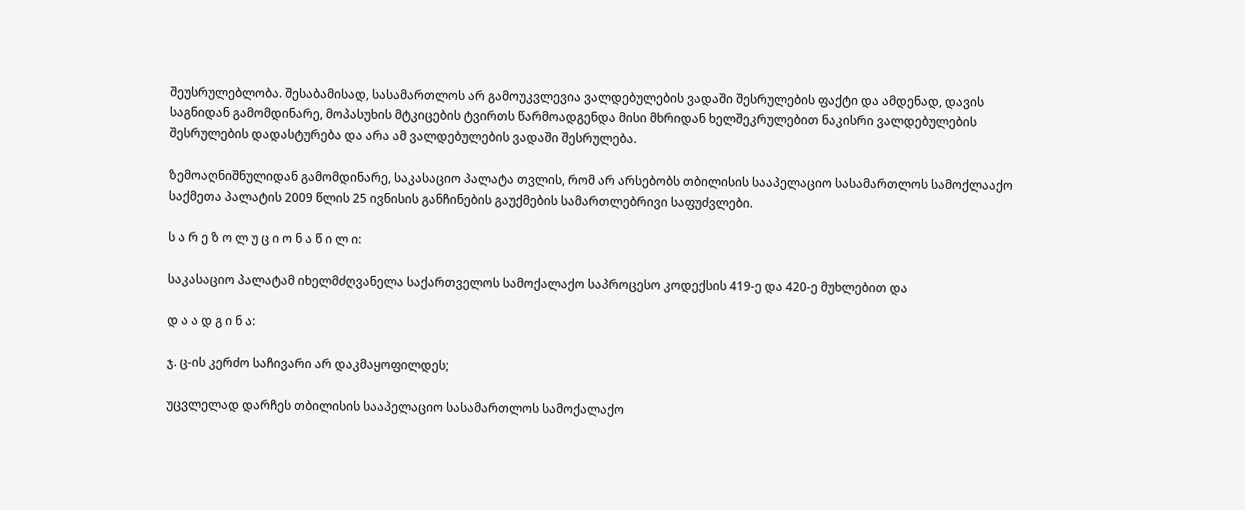შეუსრულებლობა. შესაბამისად, სასამართლოს არ გამოუკვლევია ვალდებულების ვადაში შესრულების ფაქტი და ამდენად, დავის საგნიდან გამომდინარე, მოპასუხის მტკიცების ტვირთს წარმოადგენდა მისი მხრიდან ხელშეკრულებით ნაკისრი ვალდებულების შესრულების დადასტურება და არა ამ ვალდებულების ვადაში შესრულება.

ზემოაღნიშნულიდან გამომდინარე, საკასაციო პალატა თვლის, რომ არ არსებობს თბილისის სააპელაციო სასამართლოს სამოქლააქო საქმეთა პალატის 2009 წლის 25 ივნისის განჩინების გაუქმების სამართლებრივი საფუძვლები.

ს ა რ ე ზ ო ლ უ ც ი ო ნ ა წ ი ლ ი:

საკასაციო პალატამ იხელმძღვანელა საქართველოს სამოქალაქო საპროცესო კოდექსის 419-ე და 420-ე მუხლებით და

დ ა ა დ გ ი ნ ა:

ჯ. ც-ის კერძო საჩივარი არ დაკმაყოფილდეს;

უცვლელად დარჩეს თბილისის სააპელაციო სასამართლოს სამოქალაქო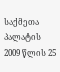საქმეთა პალატის 2009 წლის 25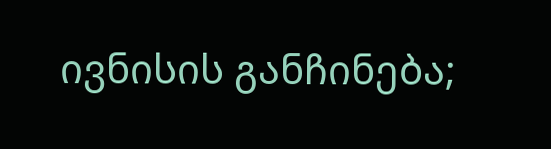ივნისის განჩინება;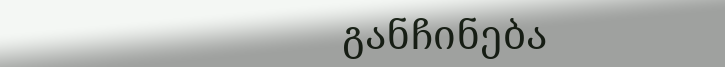განჩინება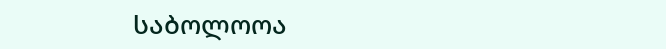საბოლოოა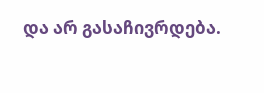და არ გასაჩივრდება.